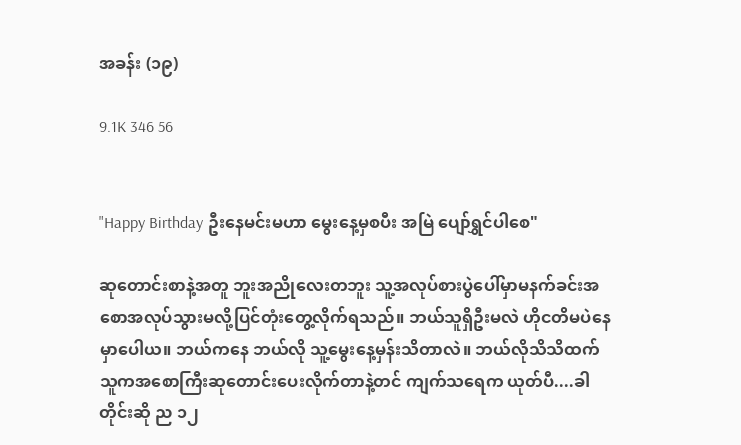အခန်း (၁၉)

9.1K 346 56


"Happy Birthday ဦးနေမင်းမဟာ မွေးနေ့မှစပီး အမြဲ ပျော်ရွှင်ပါစေ"

ဆုတောင်းစာနဲ့အတူ ဘူးအညိုလေးတဘူး သူ့အလုပ်စားပွဲပေါ်မှာမနက်ခင်းအစောအလုပ်သွားမလို့ပြင်တုံးတွေ့လိုက်ရသည်။ ဘယ်သူရှိဦးမလဲ ဟိုငတိမပဲနေမှာပေါယ။ ဘယ်ကနေ ဘယ်လို သူ့မွေးနေ့မှန်းသိတာလဲ။ ဘယ်လိုသိသိထက် သူကအစောကြီးဆုတောင်းပေးလိုက်တာနဲ့တင် ကျက်သရေက ယုတ်ပီ....ခါတိုင်းဆို ည ၁၂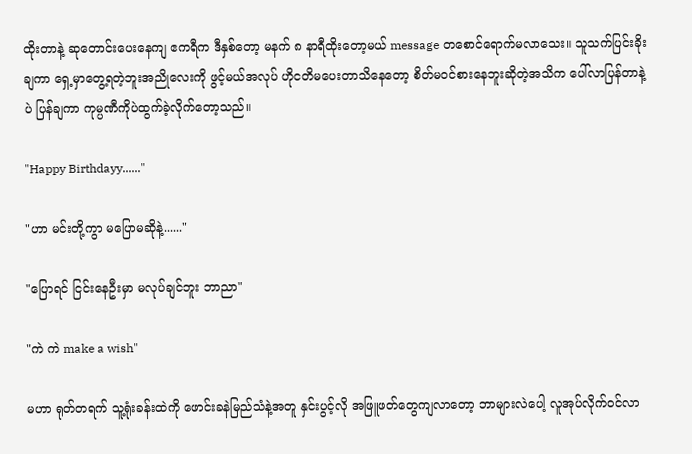ထိုးတာနဲ့ ဆုတောင်းပေးနေကျ ဧကရီက ဒီနှစ်တော့ မနက် ၈ နာရီထိုးတော့မယ် message တစောင်ရောက်မလာသေး။ သူသက်ပြင်းခိုးချကာ ရှေ့မှာတွေ့ရတဲ့ဘူးအညိုလေးကို ဖွင့်မယ်အလုပ် ဟိုငတိမပေးတာသိနေတော့ စိတ်မဝင်စားနေဘူးဆိုတဲ့အသိက ပေါ်လာပြန်တာနဲ့ပဲ ပြန်ချကာ ကုမ္ပဏီကိုပဲထွက်ခဲ့လိုက်တော့သည်။

"Happy Birthdayy......"

"ဟာ မင်းတို့ကွာ မပြောမဆိုနဲ့......"

"ပြောရင် ငြင်းနေဦးမှာ မလုပ်ချင်ဘူး ဘာညာ"

"ကဲ ကဲ make a wish"

မဟာ ရုတ်တရက် သူ့ရုံးခန်းထဲကို ဖောင်းခနဲမြည်သံနဲ့အတူ နှင်းပွင့်လို အဖြူဖတ်တွေကျလာတော့ ဘာများလဲပေါ့ လူအုပ်လိုက်ဝင်လာ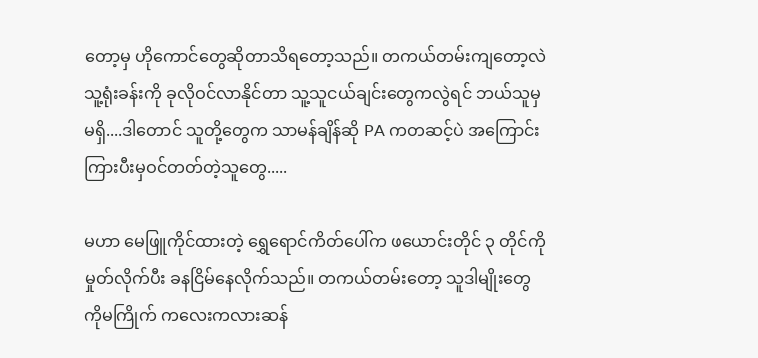တော့မှ ဟိုကောင်တွေဆိုတာသိရတော့သည်။ တကယ်တမ်းကျတော့လဲ သူ့ရုံးခန်းကို ခုလိုဝင်လာနိုင်တာ သူ့သူငယ်ချင်းတွေကလွဲရင် ဘယ်သူမှမရှိ....ဒါတောင် သူတို့တွေက သာမန်ချိန်ဆို PA ကတဆင့်ပဲ အကြောင်းကြားပီးမှဝင်တတ်တဲ့သူတွေ.....

မဟာ မေဖြူကိုင်ထားတဲ့ ရွှေရောင်ကိတ်ပေါ်က ဖယောင်းတိုင် ၃ တိုင်ကို မှုတ်လိုက်ပီး ခနငြိမ်နေလိုက်သည်။ တကယ်တမ်းတော့ သူဒါမျိုးတွေကိုမကြိုက် ကလေးကလားဆန်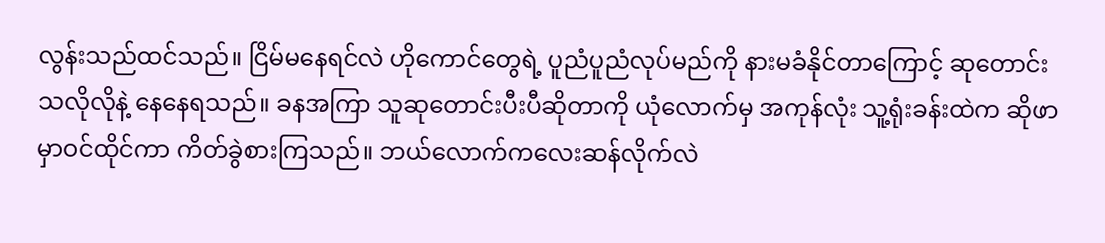လွန်းသည်ထင်သည်။ ငြိမ်မနေရင်လဲ ဟိုကောင်တွေရဲ့ ပူညံပူညံလုပ်မည်ကို နားမခံနိုင်တာကြောင့် ဆုတောင်းသလိုလိုနဲ့ နေနေရသည်။ ခနအကြာ သူဆုတောင်းပီးပီဆိုတာကို ယုံလောက်မှ အကုန်လုံး သူ့ရုံးခန်းထဲက ဆိုဖာမှာဝင်ထိုင်ကာ ကိတ်ခွဲစားကြသည်။ ဘယ်လောက်ကလေးဆန်လိုက်လဲ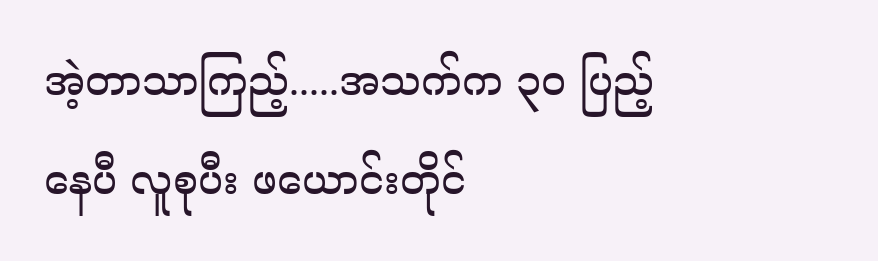အဲ့တာသာကြည့်.....အသက်က ၃၀ ပြည့်နေပီ လူစုပီး ဖယောင်းတိုင်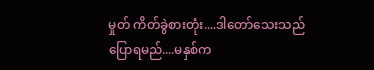မှုတ် ကိတ်ခွဲစားတုံး....ဒါတော်သေးသည်ပြောရမည်....မနှစ်က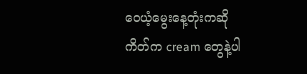ဝေယံ့မွေးနေ့တုံးကဆို ကိတ်က cream တွေနဲ့ပါ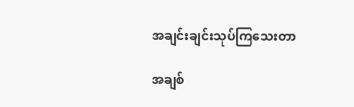အချင်းချင်းသုပ်ကြသေးတာ

အချစ်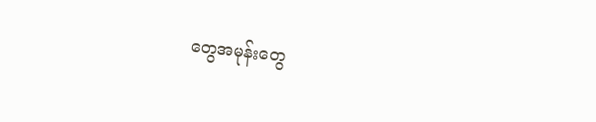တွေအမုန်းတွေ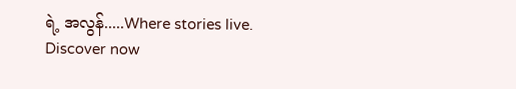ရဲ့ အလွန်.....Where stories live. Discover now